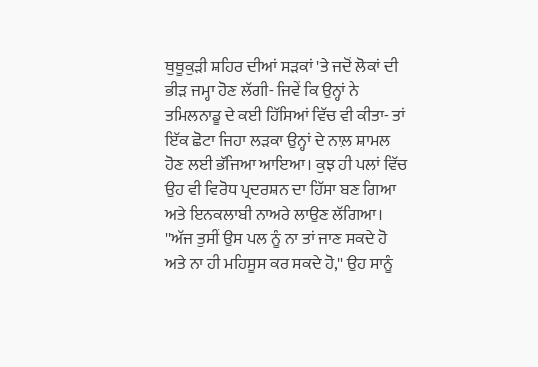ਥੁਥੂਕੁੜੀ ਸ਼ਹਿਰ ਦੀਆਂ ਸੜਕਾਂ 'ਤੇ ਜਦੋਂ ਲੋਕਾਂ ਦੀ ਭੀੜ ਜਮ੍ਹਾ ਹੋਣ ਲੱਗੀ- ਜਿਵੇਂ ਕਿ ਉਨ੍ਹਾਂ ਨੇ ਤਮਿਲਨਾਡੂ ਦੇ ਕਈ ਹਿੱਸਿਆਂ ਵਿੱਚ ਵੀ ਕੀਤਾ- ਤਾਂ ਇੱਕ ਛੋਟਾ ਜਿਹਾ ਲੜਕਾ ਉਨ੍ਹਾਂ ਦੇ ਨਾਲ਼ ਸ਼ਾਮਲ ਹੋਣ ਲਈ ਭੱਜਿਆ ਆਇਆ। ਕੁਝ ਹੀ ਪਲਾਂ ਵਿੱਚ ਉਹ ਵੀ ਵਿਰੋਧ ਪ੍ਰਦਰਸ਼ਨ ਦਾ ਹਿੱਸਾ ਬਣ ਗਿਆ ਅਤੇ ਇਨਕਲਾਬੀ ਨਾਅਰੇ ਲਾਉਣ ਲੱਗਿਆ। ''ਅੱਜ ਤੁਸੀਂ ਉਸ ਪਲ ਨੂੰ ਨਾ ਤਾਂ ਜਾਣ ਸਕਦੇ ਹੋ ਅਤੇ ਨਾ ਹੀ ਮਹਿਸੂਸ ਕਰ ਸਕਦੇ ਹੋ,'' ਉਹ ਸਾਨੂੰ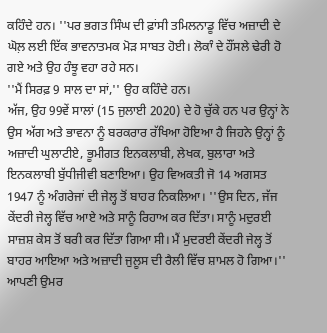ਕਹਿੰਦੇ ਹਨ। ''ਪਰ ਭਗਤ ਸਿੰਘ ਦੀ ਫ਼ਾਂਸੀ ਤਮਿਲਨਾਡੂ ਵਿੱਚ ਅਜ਼ਾਦੀ ਦੇ ਘੋਲ਼ ਲਈ ਇੱਕ ਭਾਵਨਾਤਮਕ ਮੋੜ ਸਾਬਤ ਹੋਈ। ਲੋਕਾੰ ਦੇ ਹੌਂਸਲੇ ਢੇਰੀ ਹੋ ਗਏ ਅਤੇ ਉਹ ਹੰਝੂ ਵਹਾ ਰਹੇ ਸਨ।
''ਮੈਂ ਸਿਰਫ਼ 9 ਸਾਲ ਦਾ ਸਾਂ,'' ਉਹ ਕਹਿੰਦੇ ਹਨ।
ਅੱਜ, ਉਹ 99ਵੇਂ ਸਾਲਾਂ (15 ਜੁਲਾਈ 2020) ਦੇ ਹੋ ਚੁੱਕੇ ਹਨ ਪਰ ਉਨ੍ਹਾਂ ਨੇ ਉਸ ਅੱਗ ਅਤੇ ਭਾਵਨਾ ਨੂੰ ਬਰਕਰਾਰ ਰੱਖਿਆ ਹੋਇਆ ਹੈ ਜਿਹਨੇ ਉਨ੍ਹਾਂ ਨੂੰ ਅਜ਼ਾਦੀ ਘੁਲਾਟੀਏ, ਭੂਮੀਗਤ ਇਨਕਲਾਬੀ, ਲੇਖਕ, ਬੁਲਾਰਾ ਅਤੇ ਇਨਕਲਾਬੀ ਬੁੱਧੀਜੀਵੀ ਬਣਾਇਆ। ਉਹ ਵਿਅਕਤੀ ਜੋ 14 ਅਗਸਤ 1947 ਨੂੰ ਅੰਗਰੇਜਾਂ ਦੀ ਜੇਲ੍ਹ ਤੋਂ ਬਾਹਰ ਨਿਕਲਿਆ। ''ਉਸ ਦਿਨ, ਜੱਜ ਕੇਂਦਰੀ ਜੇਲ੍ਹ ਵਿੱਚ ਆਏ ਅਤੇ ਸਾਨੂੰ ਰਿਹਾਅ ਕਰ ਦਿੱਤਾ। ਸਾਨੂੰ ਮਦੁਰਈ ਸਾਜ਼ਸ਼ ਕੇਸ ਤੋਂ ਬਰੀ ਕਰ ਦਿੱਤਾ ਗਿਆ ਸੀ। ਮੈਂ ਮੁਦਰਈ ਕੇਂਦਰੀ ਜੇਲ੍ਹ ਤੋਂ ਬਾਹਰ ਆਇਆ ਅਤੇ ਅਜ਼ਾਦੀ ਜੁਲੂਸ ਦੀ ਰੈਲੀ ਵਿੱਚ ਸ਼ਾਮਲ ਹੋ ਗਿਆ।''
ਆਪਣੀ ਉਮਰ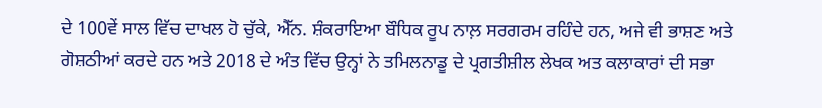ਦੇ 100ਵੇਂ ਸਾਲ ਵਿੱਚ ਦਾਖਲ ਹੋ ਚੁੱਕੇ, ਐੱਨ. ਸ਼ੰਕਰਾਇਆ ਬੌਧਿਕ ਰੂਪ ਨਾਲ਼ ਸਰਗਰਮ ਰਹਿੰਦੇ ਹਨ, ਅਜੇ ਵੀ ਭਾਸ਼ਣ ਅਤੇ ਗੋਸ਼ਠੀਆਂ ਕਰਦੇ ਹਨ ਅਤੇ 2018 ਦੇ ਅੰਤ ਵਿੱਚ ਉਨ੍ਹਾਂ ਨੇ ਤਮਿਲਨਾਡੂ ਦੇ ਪ੍ਰਗਤੀਸ਼ੀਲ ਲੇਖਕ ਅਤ ਕਲਾਕਾਰਾਂ ਦੀ ਸਭਾ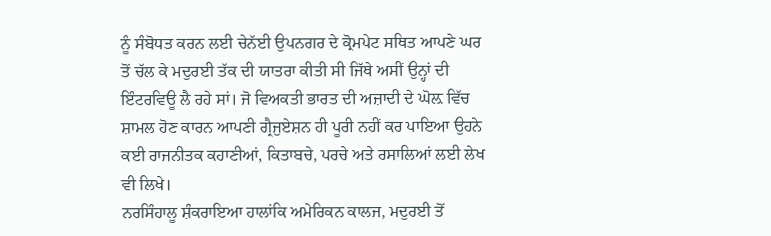ਨੂੰ ਸੰਬੋਧਤ ਕਰਨ ਲਈ ਚੇਨੱਈ ਉਪਨਗਰ ਦੇ ਕ੍ਰੋਮਪੇਟ ਸਥਿਤ ਆਪਣੇ ਘਰ ਤੋਂ ਚੱਲ ਕੇ ਮਦੁਰਈ ਤੱਕ ਦੀ ਯਾਤਰਾ ਕੀਤੀ ਸੀ ਜਿੱਥੇ ਅਸੀਂ ਉਨ੍ਹਾਂ ਦੀ ਇੰਟਰਵਿਊ ਲੈ ਰਹੇ ਸਾਂ। ਜੋ ਵਿਅਕਤੀ ਭਾਰਤ ਦੀ ਅਜ਼ਾਦੀ ਦੇ ਘੋਲ਼ ਵਿੱਚ ਸ਼ਾਮਲ ਹੋਣ ਕਾਰਨ ਆਪਣੀ ਗ੍ਰੈਜੁਏਸ਼ਨ ਹੀ ਪੂਰੀ ਨਹੀਂ ਕਰ ਪਾਇਆ ਉਹਨੇ ਕਈ ਰਾਜਨੀਤਕ ਕਹਾਣੀਆਂ, ਕਿਤਾਬਚੇ, ਪਰਚੇ ਅਤੇ ਰਸਾਲਿਆਂ ਲਈ ਲੇਖ ਵੀ ਲਿਖੇ।
ਨਰਸਿੰਹਾਲੂ ਸ਼ੰਕਰਾਇਆ ਹਾਲਾਂਕਿ ਅਮੇਰਿਕਨ ਕਾਲਜ, ਮਦੁਰਈ ਤੋਂ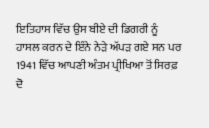ਇਤਿਹਾਸ ਵਿੱਚ ਉਸ ਬੀਏ ਦੀ ਡਿਗਰੀ ਨੂੰ ਹਾਸਲ ਕਰਨ ਦੇ ਇੰਨੇ ਨੇੜੇ ਅੱਪੜ ਗਏ ਸਨ ਪਰ 1941 ਵਿੱਚ ਆਪਣੀ ਅੰਤਮ ਪ੍ਰੀਖਿਆ ਤੋਂ ਸਿਰਫ਼ ਦੋ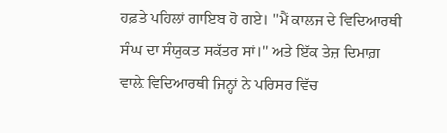ਹਫ਼ਤੇ ਪਹਿਲਾਂ ਗਾਇਬ ਹੋ ਗਏ। ''ਮੈਂ ਕਾਲਜ ਦੇ ਵਿਦਿਆਰਥੀ ਸੰਘ ਦਾ ਸੰਯੁਕਤ ਸਕੱਤਰ ਸਾਂ।'' ਅਤੇ ਇੱਕ ਤੇਜ਼ ਦਿਮਾਗ਼ ਵਾਲ਼ੇ ਵਿਦਿਆਰਥੀ ਜਿਨ੍ਹਾਂ ਨੇ ਪਰਿਸਰ ਵਿੱਚ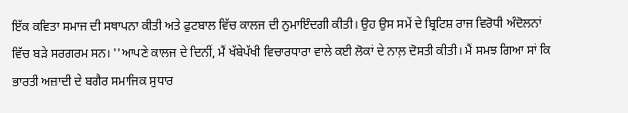ਇੱਕ ਕਵਿਤਾ ਸਮਾਜ ਦੀ ਸਥਾਪਨਾ ਕੀਤੀ ਅਤੇ ਫੁਟਬਾਲ ਵਿੱਚ ਕਾਲਜ ਦੀ ਨੁਮਾਇੰਦਗੀ ਕੀਤੀ। ਉਹ ਉਸ ਸਮੇਂ ਦੇ ਬ੍ਰਿਟਿਸ਼ ਰਾਜ ਵਿਰੋਧੀ ਅੰਦੋਲਨਾਂ ਵਿੱਚ ਬੜੇ ਸਰਗਰਮ ਸਨ। ''ਆਪਣੇ ਕਾਲਜ ਦੇ ਦਿਨੀਂ, ਮੈਂ ਖੱਬੇਪੱਖੀ ਵਿਚਾਰਧਾਰਾ ਵਾਲੇ ਕਈ ਲੋਕਾਂ ਦੇ ਨਾਲ਼ ਦੋਸਤੀ ਕੀਤੀ। ਮੈਂ ਸਮਝ ਗਿਆ ਸਾਂ ਕਿ ਭਾਰਤੀ ਅਜ਼ਾਦੀ ਦੇ ਬਗੈਰ ਸਮਾਜਿਕ ਸੁਧਾਰ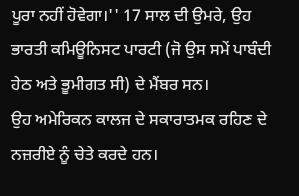ਪੂਰਾ ਨਹੀਂ ਹੋਵੇਗਾ।'' 17 ਸਾਲ ਦੀ ਉਮਰੇ, ਉਹ ਭਾਰਤੀ ਕਮਿਊਨਿਸਟ ਪਾਰਟੀ (ਜੋ ਉਸ ਸਮੇਂ ਪਾਬੰਦੀ ਹੇਠ ਅਤੇ ਭੂਮੀਗਤ ਸੀ) ਦੇ ਮੈਂਬਰ ਸਨ।
ਉਹ ਅਮੇਰਿਕਨ ਕਾਲਜ ਦੇ ਸਕਾਰਾਤਮਕ ਰਹਿਣ ਦੇ ਨਜ਼ਰੀਏ ਨੂੰ ਚੇਤੇ ਕਰਦੇ ਹਨ।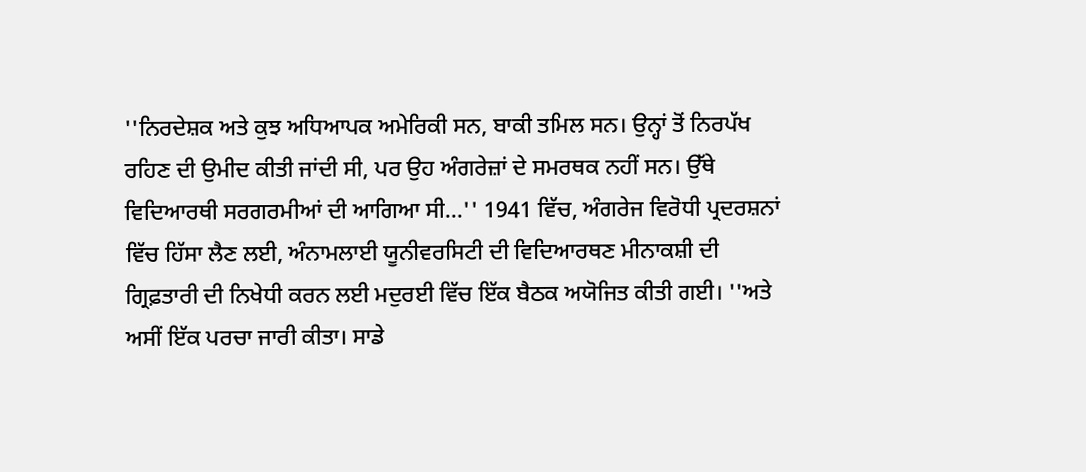''ਨਿਰਦੇਸ਼ਕ ਅਤੇ ਕੁਝ ਅਧਿਆਪਕ ਅਮੇਰਿਕੀ ਸਨ, ਬਾਕੀ ਤਮਿਲ ਸਨ। ਉਨ੍ਹਾਂ ਤੋਂ ਨਿਰਪੱਖ ਰਹਿਣ ਦੀ ਉਮੀਦ ਕੀਤੀ ਜਾਂਦੀ ਸੀ, ਪਰ ਉਹ ਅੰਗਰੇਜ਼ਾਂ ਦੇ ਸਮਰਥਕ ਨਹੀਂ ਸਨ। ਉੱਥੇ ਵਿਦਿਆਰਥੀ ਸਰਗਰਮੀਆਂ ਦੀ ਆਗਿਆ ਸੀ...'' 1941 ਵਿੱਚ, ਅੰਗਰੇਜ ਵਿਰੋਧੀ ਪ੍ਰਦਰਸ਼ਨਾਂ ਵਿੱਚ ਹਿੱਸਾ ਲੈਣ ਲਈ, ਅੰਨਾਮਲਾਈ ਯੂਨੀਵਰਸਿਟੀ ਦੀ ਵਿਦਿਆਰਥਣ ਮੀਨਾਕਸ਼ੀ ਦੀ ਗ੍ਰਿਫ਼ਤਾਰੀ ਦੀ ਨਿਖੇਧੀ ਕਰਨ ਲਈ ਮਦੁਰਈ ਵਿੱਚ ਇੱਕ ਬੈਠਕ ਅਯੋਜਿਤ ਕੀਤੀ ਗਈ। ''ਅਤੇ ਅਸੀਂ ਇੱਕ ਪਰਚਾ ਜਾਰੀ ਕੀਤਾ। ਸਾਡੇ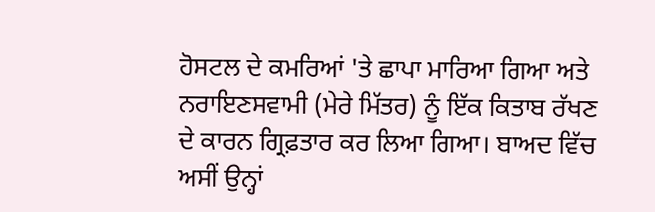ਹੋਸਟਲ ਦੇ ਕਮਰਿਆਂ 'ਤੇ ਛਾਪਾ ਮਾਰਿਆ ਗਿਆ ਅਤੇ ਨਰਾਇਣਸਵਾਮੀ (ਮੇਰੇ ਮਿੱਤਰ) ਨੂੰ ਇੱਕ ਕਿਤਾਬ ਰੱਖਣ ਦੇ ਕਾਰਨ ਗ੍ਰਿਫ਼ਤਾਰ ਕਰ ਲਿਆ ਗਿਆ। ਬਾਅਦ ਵਿੱਚ ਅਸੀਂ ਉਨ੍ਹਾਂ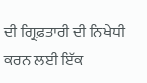ਦੀ ਗ੍ਰਿਫ਼ਤਾਰੀ ਦੀ ਨਿਖੇਧੀ ਕਰਨ ਲਈ ਇੱਕ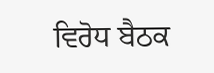ਵਿਰੋਧ ਬੈਠਕ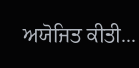ਅਯੋਜਿਤ ਕੀਤੀ...